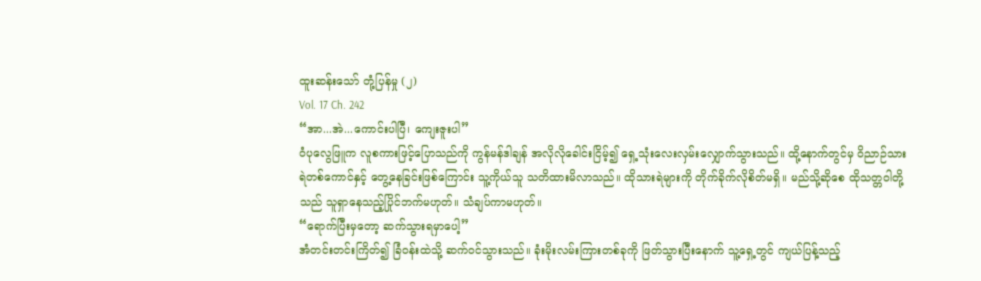ထူးဆန်းသော် တုံ့ပြန်မှု (၂)
Vol. 17 Ch. 242
“အာ...အဲ...ကောင်းပါပြီ၊ ကျေးဇူးပါ”
ဝံပုလွေဖြူက လူစကားဖြင့်ပြောသည်ကို ကွန်မန်ဒါချန် အလိုလိုခေါင်းငြိမ့်၍ ရှေ့သုံးလေးလှမ်းလျှောက်သွားသည်။ ထို့နောက်တွင်မှ ဝိညာဉ်သားရဲတစ်ကောင်နှင့် တွေ့နေခြင်းဖြစ်ကြောင်း သူ့ကိုယ်သူ သတိထားမိလာသည်။ ထိုသားရဲများကို တိုက်ခိုက်လိုစိတ်မရှိ။ မည်သို့ဆိုစေ ထိုသတ္တဝါတို့သည် သူရှာနေသည့်ပြိုင်ဘက်မဟုတ်။ သံချပ်ကာမဟုတ်။
“ရောက်ပြီးမှတော့ ဆက်သွားရမှာပေါ့”
အံတင်းတင်းကြိတ်၍ ခြံဝန်းထဲသို့ ဆက်ဝင်သွားသည်။ ခုံးမိုးလမ်းကြားတစ်ခုကို ဖြတ်သွားပြီးနောက် သူ့ရှေ့တွင် ကျယ်ပြန့်သည့်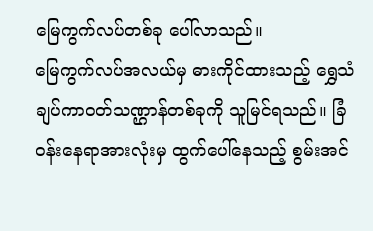မြေကွက်လပ်တစ်ခု ပေါ်လာသည်။
မြေကွက်လပ်အလယ်မှ ဓားကိုင်ထားသည့် ရွှေသံချပ်ကာဝတ်သဏ္ဌာန်တစ်ခုကို သူမြင်ရသည်။ ခြံဝန်းနေရာအားလုံးမှ ထွက်ပေါ်နေသည့် စွမ်းအင်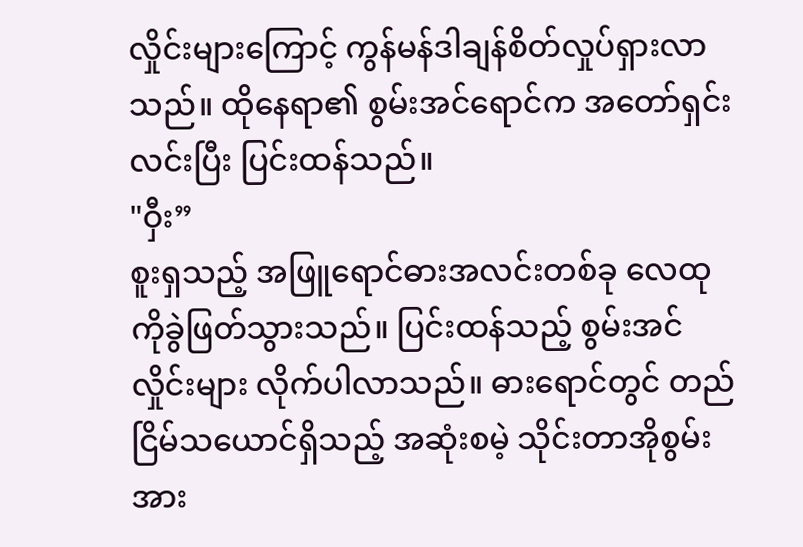လှိုင်းများကြောင့် ကွန်မန်ဒါချန်စိတ်လှုပ်ရှားလာသည်။ ထိုနေရာ၏ စွမ်းအင်ရောင်က အတော်ရှင်းလင်းပြီး ပြင်းထန်သည်။
"ဝှီး”
စူးရှသည့် အဖြူရောင်ဓားအလင်းတစ်ခု လေထုကိုခွဲဖြတ်သွားသည်။ ပြင်းထန်သည့် စွမ်းအင်လှိုင်းများ လိုက်ပါလာသည်။ ဓားရောင်တွင် တည်ငြိမ်သယောင်ရှိသည့် အဆုံးစမဲ့ သိုင်းတာအိုစွမ်းအား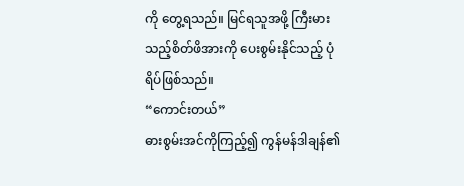ကို တွေ့ရသည်။ မြင်ရသူအဖို့ ကြီးမားသည့်စိတ်ဖိအားကို ပေးစွမ်းနိုင်သည့် ပုံရိပ်ဖြစ်သည်။
“ကောင်းတယ်”
ဓားစွမ်းအင်ကိုကြည့်၍ ကွန်မန်ဒါချန်၏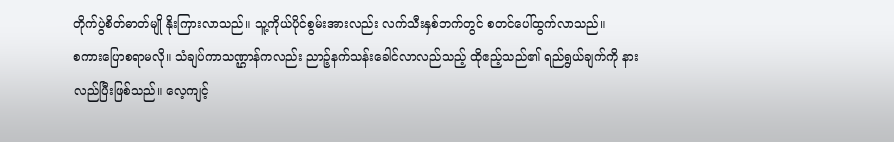တိုက်ပွဲစိတ်ဓာတ်မျို နိုးကြားလာသည်။ သူ့ကိုယ်ပိုင်စွမ်းအားလည်း လက်သီးနှစ်ဘက်တွင် စတင်ပေါ်ထွက်လာသည်။
စကားပြောစရာမလို။ သံချပ်ကာသဏ္ဌာန်ကလည်း ညာဉ့်နက်သန်းခေါင်လာလည်သည့် ထိုဧည့်သည်၏ ရည်ရွယ်ချက်ကို နားလည်ပြီးဖြစ်သည်။ လေ့ကျင့်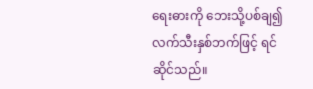ရေးဓားကို ဘေးသို့ပစ်ချ၍ လက်သီးနှစ်ဘက်ဖြင့် ရင်ဆိုင်သည်။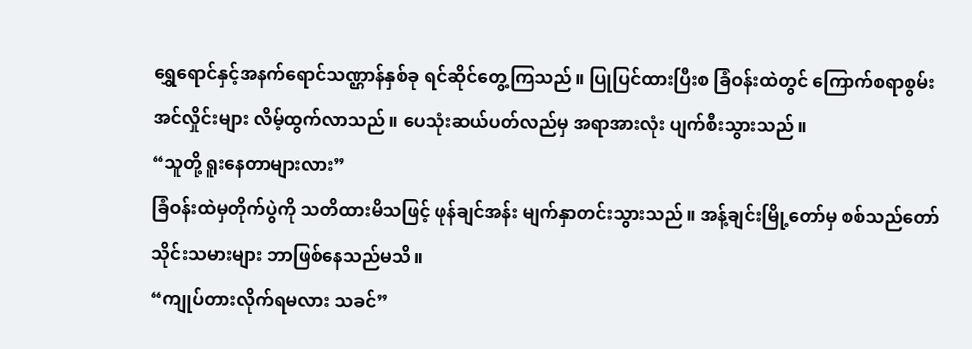ရွှေရောင်နှင့်အနက်ရောင်သဏ္ဌာန်နှစ်ခု ရင်ဆိုင်တွေ့ကြသည်။ ပြုပြင်ထားပြီးစ ခြံဝန်းထဲတွင် ကြောက်စရာစွမ်းအင်လှိုင်းများ လိမ့်ထွက်လာသည်။ ပေသုံးဆယ်ပတ်လည်မှ အရာအားလုံး ပျက်စီးသွားသည်။
“သူတို့ ရူးနေတာများလား”
ခြံဝန်းထဲမှတိုက်ပွဲကို သတိထားမိသဖြင့် ဖုန်ချင်အန်း မျက်နှာတင်းသွားသည်။ အန့်ချင်းမြို့တော်မှ စစ်သည်တော်သိုင်းသမားများ ဘာဖြစ်နေသည်မသိ။
“ကျုပ်တားလိုက်ရမလား သခင်”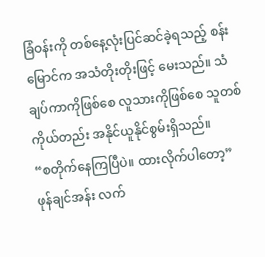ခြံဝန်းကို တစ်နေ့လုံးပြင်ဆင်ခဲ့ရသည့် စန်းမြောင်က အသံတိုးတိုးဖြင့် မေးသည်။ သံချပ်ကာကိုဖြစ်စေ လူသားကိုဖြစ်စေ သူတစ်ကိုယ်တည်း အနိုင်ယူနိုင်စွမ်းရှိသည်။
“စတိုက်နေကြပြီပဲ။ ထားလိုက်ပါတော့”
ဖုန်ချင်အန်း လက်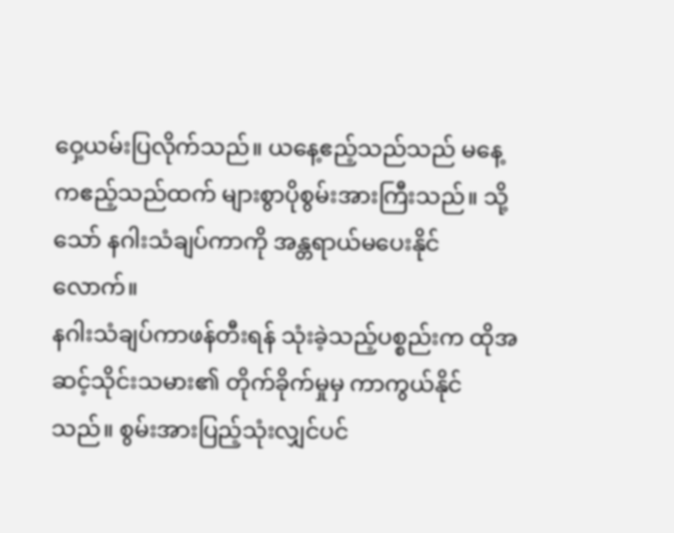ဝှေ့ယမ်းပြလိုက်သည်။ ယနေ့ဧည့်သည်သည် မနေ့ကဧည့်သည်ထက် များစွာပိုစွမ်းအားကြီးသည်။ သို့သော် နဂါးသံချပ်ကာကို အန္တရာယ်မပေးနိုင်လောက်။
နဂါးသံချပ်ကာဖန်တီးရန် သုံးခဲ့သည့်ပစ္စည်းက ထိုအဆင့်သိုင်းသမား၏ တိုက်ခိုက်မှုမှ ကာကွယ်နိုင်သည်။ စွမ်းအားပြည့်သုံးလျှင်ပင်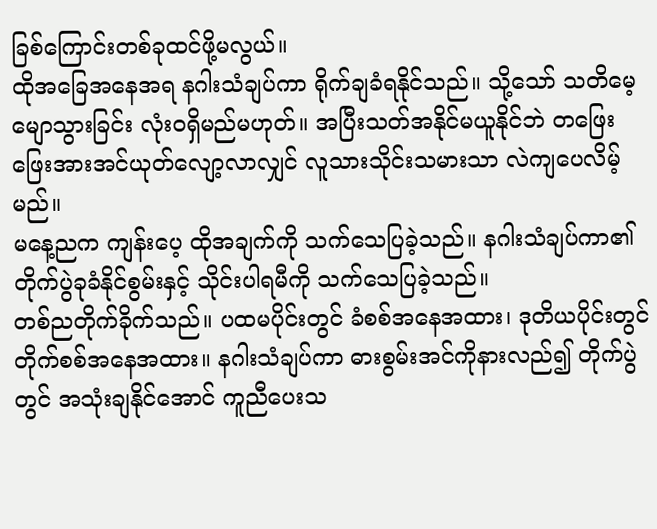ခြစ်ကြောင်းတစ်ခုထင်ဖို့မလွယ်။
ထိုအခြေအနေအရ နဂါးသံချပ်ကာ ရိုက်ချခံရနိုင်သည်။ သို့သော် သတိမေ့မျောသွားခြင်း လုံးဝရှိမည်မဟုတ်။ အပြီးသတ်အနိုင်မယူနိုင်ဘဲ တဖြေးဖြေးအားအင်ယုတ်လျော့လာလျှင် လူသားသိုင်းသမားသာ လဲကျပေလိမ့်မည်။
မနေ့ညက ကျန်းပေ့ ထိုအချက်ကို သက်သေပြခဲ့သည်။ နဂါးသံချပ်ကာ၏ တိုက်ပွဲခုခံနိုင်စွမ်းနှင့် သိုင်းပါရမီကို သက်သေပြခဲ့သည်။
တစ်ညတိုက်ခိုက်သည်။ ပထမပိုင်းတွင် ခံစစ်အနေအထား၊ ဒုတိယပိုင်းတွင် တိုက်စစ်အနေအထား။ နဂါးသံချပ်ကာ ဓားစွမ်းအင်ကိုနားလည်၍ တိုက်ပွဲတွင် အသုံးချနိုင်အောင် ကူညီပေးသ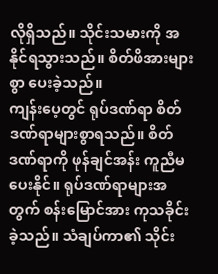လိုရှိသည်။ သိုင်းသမားကို အနိုင်ရသွားသည်။ စိတ်ဖိအားများစွာ ပေးခဲ့သည်။
ကျန်းပေ့တွင် ရုပ်ဒဏ်ရာ စိတ်ဒဏ်ရာများစွာရသည်။ စိတ်ဒဏ်ရာကို ဖုန်ချင်အန်း ကူညီမပေးနိုင်။ ရုပ်ဒဏ်ရာများအတွက် စန်းမြောင်အား ကုသခိုင်းခဲ့သည်။ သံချပ်ကာ၏ သိုင်း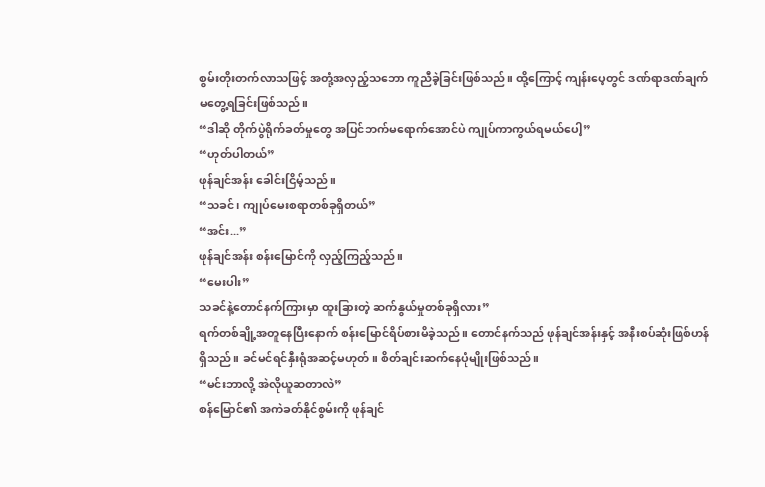စွမ်းတိုးတက်လာသဖြင့် အတုံ့အလှည့်သဘော ကူညီခဲ့ခြင်းဖြစ်သည်။ ထို့ကြောင့် ကျန်းပေ့တွင် ဒဏ်ရာဒဏ်ချက်မတွေ့ရခြင်းဖြစ်သည်။
“ဒါဆို တိုက်ပွဲရိုက်ခတ်မှုတွေ အပြင်ဘက်မရောက်အောင်ပဲ ကျုပ်ကာကွယ်ရမယ်ပေါ့”
“ဟုတ်ပါတယ်”
ဖုန်ချင်အန်း ခေါင်းငြိမ့်သည်။
“သခင်၊ ကျုပ်မေးစရာတစ်ခုရှိတယ်”
“အင်း...”
ဖုန်ချင်အန်း စန်းမြောင်ကို လှည့်ကြည့်သည်။
“မေးပါး”
သခင်နဲ့တောင်နက်ကြားမှာ ထူးခြားတဲ့ ဆက်နွယ်မှုတစ်ခုရှိလား”
ရက်တစ်ချို့အတူနေပြီးနောက် စန်းမြောင်ရိပ်စားမိခဲ့သည်။ တောင်နက်သည် ဖုန်ချင်အန်းနှင့် အနီးစပ်ဆုံးဖြစ်ဟန်ရှိသည်။ ခင်မင်ရင်နှီးရုံအဆင့်မဟုတ်။ စိတ်ချင်းဆက်နေပုံမျိုးဖြစ်သည်။
“မင်းဘာလို့ အဲလိုယူဆတာလဲ”
စန်မြောင်၏ အကဲခတ်နိုင်စွမ်းကို ဖုန်ချင်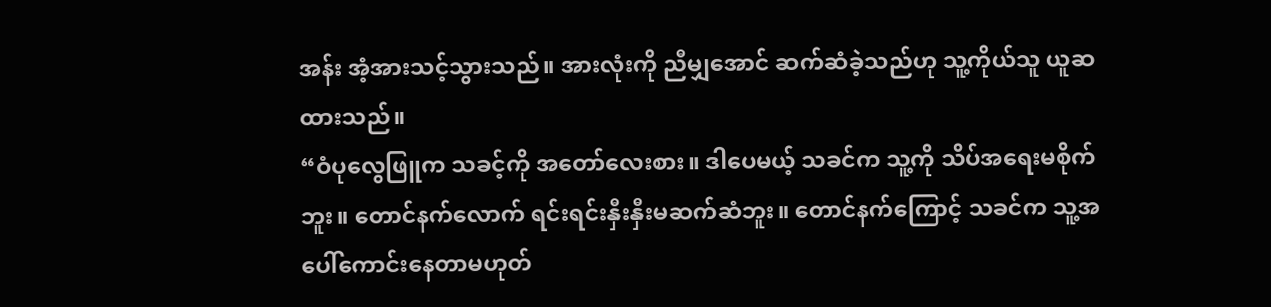အန်း အံ့အားသင့်သွားသည်။ အားလုံးကို ညီမျှအောင် ဆက်ဆံခဲ့သည်ဟု သူ့ကိုယ်သူ ယူဆထားသည်။
“ဝံပုလွေဖြူက သခင့်ကို အတော်လေးစား။ ဒါပေမယ့် သခင်က သူ့ကို သိပ်အရေးမစိုက်ဘူး။ တောင်နက်လောက် ရင်းရင်းနှီးနှီးမဆက်ဆံဘူး။ တောင်နက်ကြောင့် သခင်က သူ့အပေါ်ကောင်းနေတာမဟုတ်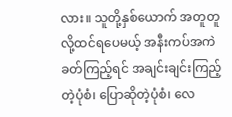လား။ သူတို့နှစ်ယောက် အတူတူလို့ထင်ရပေမယ့် အနီးကပ်အကဲခတ်ကြည့်ရင် အချင်းချင်းကြည့်တဲ့ပုံစံ၊ ပြောဆိုတဲ့ပုံစံ၊ လေ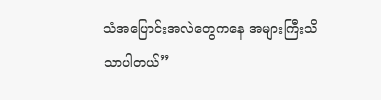သံအပြောင်းအလဲတွေကနေ အများကြီးသိသာပါတယ်”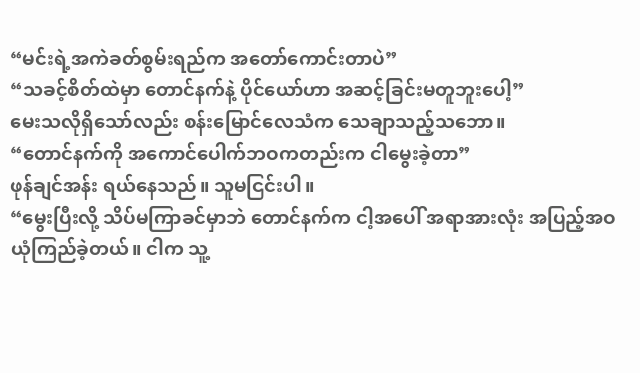“မင်းရဲ့အကဲခတ်စွမ်းရည်က အတော်ကောင်းတာပဲ”
“သခင့်စိတ်ထဲမှာ တောင်နက်နဲ့ ပိုင်ယော်ဟာ အဆင့်ခြင်းမတူဘူးပေါ့”
မေးသလိုရှိသော်လည်း စန်းမြောင်လေသံက သေချာသည့်သဘော။
“တောင်နက်ကို အကောင်ပေါက်ဘဝကတည်းက ငါမွေးခဲ့တာ”
ဖုန်ချင်အန်း ရယ်နေသည်။ သူမငြင်းပါ။
“မွေးပြီးလို့ သိပ်မကြာခင်မှာဘဲ တောင်နက်က ငါ့အပေါ် အရာအားလုံး အပြည့်အဝ ယုံကြည်ခဲ့တယ်။ ငါက သူ့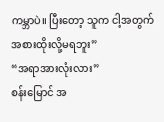ကမ္ဘာပဲ။ ပြီးတော့ သူက ငါ့အတွက် အစားထိုးလို့မရဘူး”
“အရာအားလုံးလား”
စန်းမြောင် အ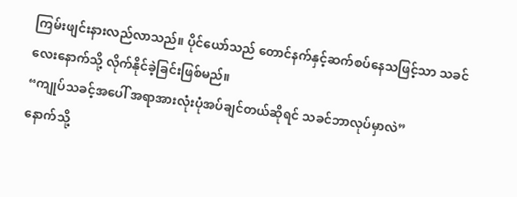ကြမ်းဖျင်းနားလည်လာသည်။ ပိုင်ယော်သည် တောင်နက်နှင့်ဆက်စပ်နေသဖြင့်သာ သခင်လေးနောက်သို့ လိုက်နိုင်ခဲ့ခြင်းဖြစ်မည်။
“ကျုပ်သခင့်အပေါ် အရာအားလုံးပုံအပ်ချင်တယ်ဆိုရင် သခင်ဘာလုပ်မှာလဲ”
နောက်သို့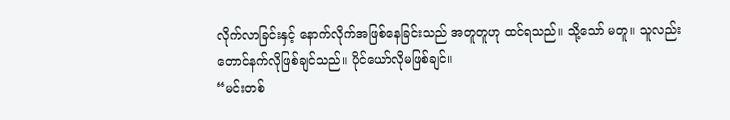လိုက်လာခြင်းနှင့် နောက်လိုက်အဖြစ်နေခြင်းသည် အတူတူဟု ထင်ရသည်။ သို့သော် မတူ။ သူလည်း တောင်နက်လိုဖြစ်ချင်သည်။ ပိုင်ယော်လိုမဖြစ်ချင်။
“မင်းတစ်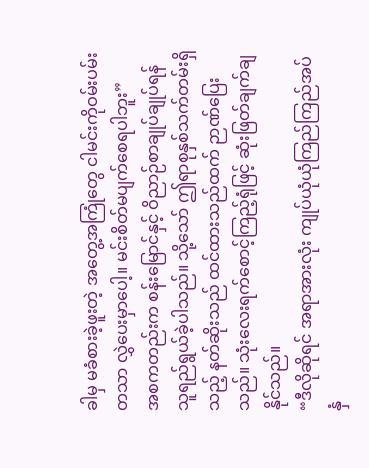ခါမှ မခံစားခဲ့ဖူးတဲ့ အတွေ့အကြုံတွေ ငါမင်းကိုဝမ်းပမ်းတသာ လွှဲပေးမှာပေါ့။ မင်းစိတ်မပျက်စေရပါဘူး”
အစကတည်းက စန်းမြောင်နှင့် ဝိညာဉ်စာချုပ်ချုပ်ရန် သူရည်ရွယ်ခဲ့ပါသည်။ သို့သော် ဤရာစုနှစ်သက်တမ်းရှိသည့် နတ်ဆိုးသည် ထင်ထားသည်ထက် ဉာဏ်ပြေးသည်။ သုံးလေးရက်စောင့်ကြည့်ရုံဖြင့် ဆုံးဖြတ်ချက်ချနိုင်သည်။
“ဒီလိုဆိုရင် အရာအားလုံး ကျုပ်ယုံယုံကြည်ကြည်အပ်နှံ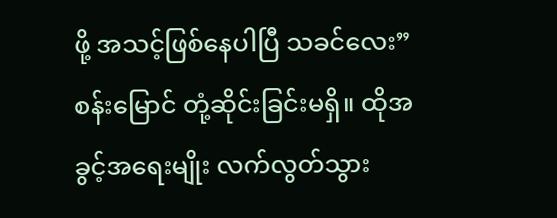ဖို့ အသင့်ဖြစ်နေပါပြီ သခင်လေး”
စန်းမြောင် တုံ့ဆိုင်းခြင်းမရှိ။ ထိုအခွင့်အရေးမျိုး လက်လွတ်သွား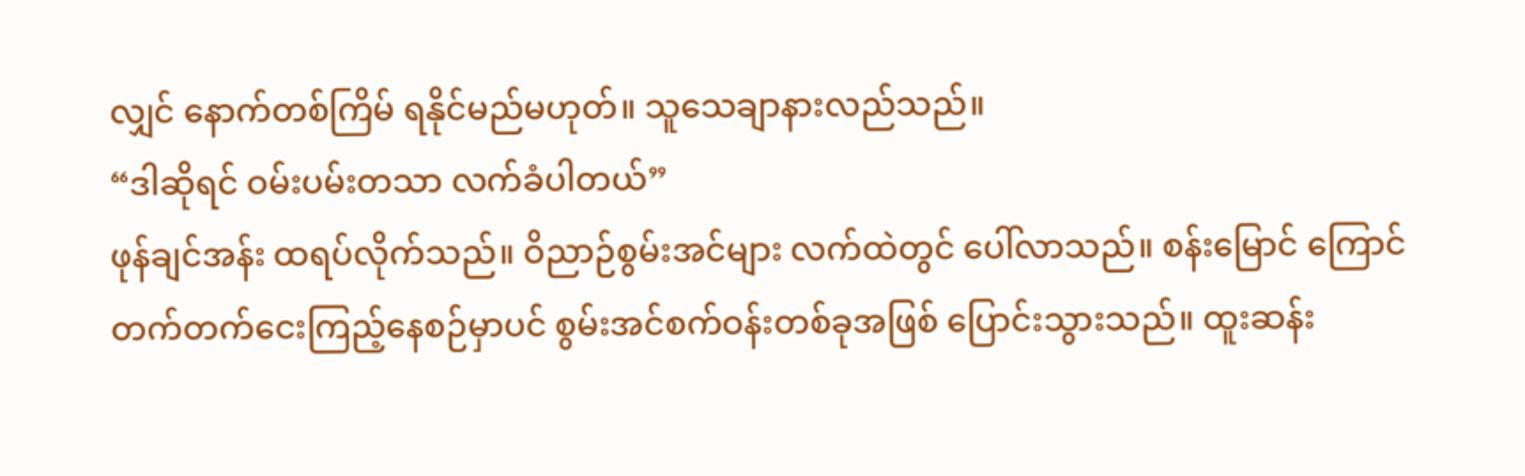လျှင် နောက်တစ်ကြိမ် ရနိုင်မည်မဟုတ်။ သူသေချာနားလည်သည်။
“ဒါဆိုရင် ဝမ်းပမ်းတသာ လက်ခံပါတယ်”
ဖုန်ချင်အန်း ထရပ်လိုက်သည်။ ဝိညာဉ်စွမ်းအင်များ လက်ထဲတွင် ပေါ်လာသည်။ စန်းမြောင် ကြောင်တက်တက်ငေးကြည့်နေစဉ်မှာပင် စွမ်းအင်စက်ဝန်းတစ်ခုအဖြစ် ပြောင်းသွားသည်။ ထူးဆန်း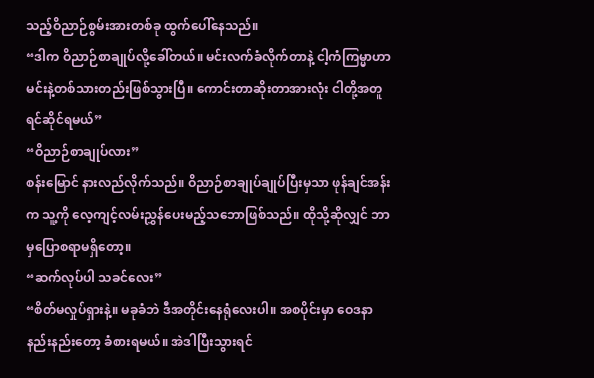သည့်ဝိညာဉ်စွမ်းအားတစ်ခု ထွက်ပေါ်နေသည်။
“ဒါက ဝိညာဉ်စာချုပ်လို့ခေါ်တယ်။ မင်းလက်ခံလိုက်တာနဲ့ ငါ့ကံကြမ္မာဟာ မင်းနဲ့တစ်သားတည်းဖြစ်သွားပြီ။ ကောင်းတာဆိုးတာအားလုံး ငါတို့အတူ ရင်ဆိုင်ရမယ်”
“ဝိညာဉ်စာချုပ်လား”
စန်းမြောင် နားလည်လိုက်သည်။ ဝိညာဉ်စာချုပ်ချုပ်ပြီးမှသာ ဖုန်ချင်အန်းက သူ့ကို လေ့ကျင့်လမ်းညွှန်ပေးမည့်သဘောဖြစ်သည်။ ထိုသို့ဆိုလျှင် ဘာမှပြောစရာမရှိတော့။
“ဆက်လုပ်ပါ သခင်လေး”
“စိတ်မလှုပ်ရှားနဲ့။ မခုခံဘဲ ဒီအတိုင်းနေရုံလေးပါ။ အစပိုင်းမှာ ဝေဒနာနည်းနည်းတော့ ခံစားရမယ်။ အဲဒါပြီးသွားရင်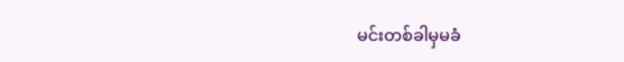မင်းတစ်ခါမှမခံ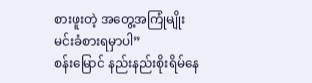စားဖူးတဲ့ အတွေ့အကြုံမျိုး မင်းခံစားရမှာပါ”
စန်းမြောင် နည်းနည်းစိုးရိမ်နေ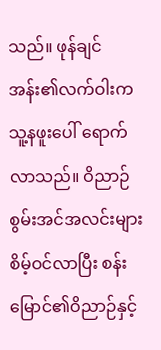သည်။ ဖုန်ချင်အန်း၏လက်ဝါးက သူ့နဖူးပေါ် ရောက်လာသည်။ ဝိညာဉ်စွမ်းအင်အလင်းများ စိမ့်ဝင်လာပြီး စန်းမြောင်၏ဝိညာဉ်နှင့်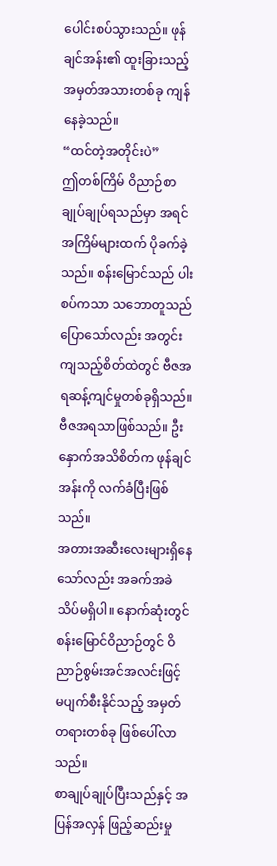ပေါင်းစပ်သွားသည်။ ဖုန်ချင်အန်း၏ ထူးခြားသည့်အမှတ်အသားတစ်ခု ကျန်နေခဲ့သည်။
“ထင်တဲ့အတိုင်းပဲ”
ဤတစ်ကြိမ် ဝိညာဉ်စာချုပ်ချုပ်ရသည်မှာ အရင်အကြိမ်များထက် ပိုခက်ခဲ့သည်။ စန်းမြောင်သည် ပါးစပ်ကသာ သဘောတူသည်ပြောသော်လည်း အတွင်းကျသည့်စိတ်ထဲတွင် ဗီဇအရဆန့်ကျင်မှုတစ်ခုရှိသည်။ ဗီဇအရသာဖြစ်သည်။ ဦးနှောက်အသိစိတ်က ဖုန်ချင်အန်းကို လက်ခံပြီးဖြစ်သည်။
အတားအဆီးလေးများရှိနေသော်လည်း အခက်အခဲသိပ်မရှိပါ။ နောက်ဆုံးတွင် စန်းမြောင်ဝိညာဉ်တွင် ဝိညာဉ်စွမ်းအင်အလင်းဖြင့် မပျက်စီးနိုင်သည့် အမှတ်တရားတစ်ခု ဖြစ်ပေါ်လာသည်။
စာချုပ်ချုပ်ပြီးသည်နှင့် အပြန်အလှန် ဖြည့်ဆည်းမှု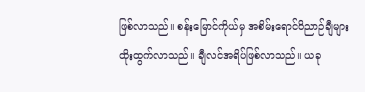ဖြစ်လာသည်။ စန်းမြောင်ကိုယ်မှ အစိမ်းရောင်ဝိညာဉ်ချီများ ထိုးထွက်လာသည်။ ချီလင်အရိပ်ဖြစ်လာသည်။ ယခု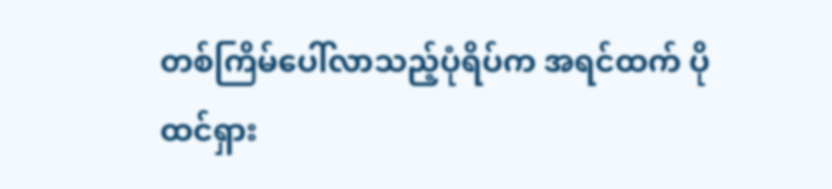တစ်ကြိမ်ပေါ်လာသည့်ပုံရိပ်က အရင်ထက် ပိုထင်ရှား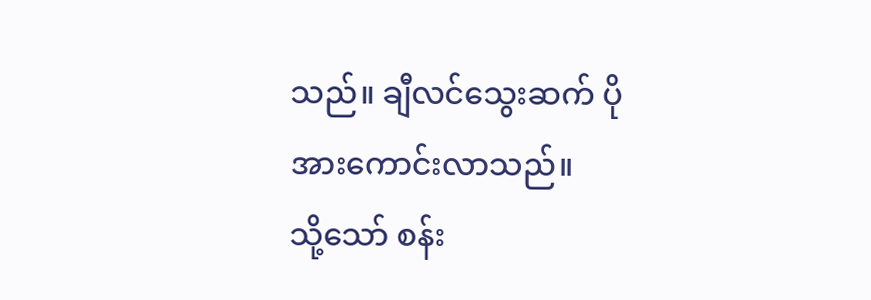သည်။ ချီလင်သွေးဆက် ပိုအားကောင်းလာသည်။
သို့သော် စန်း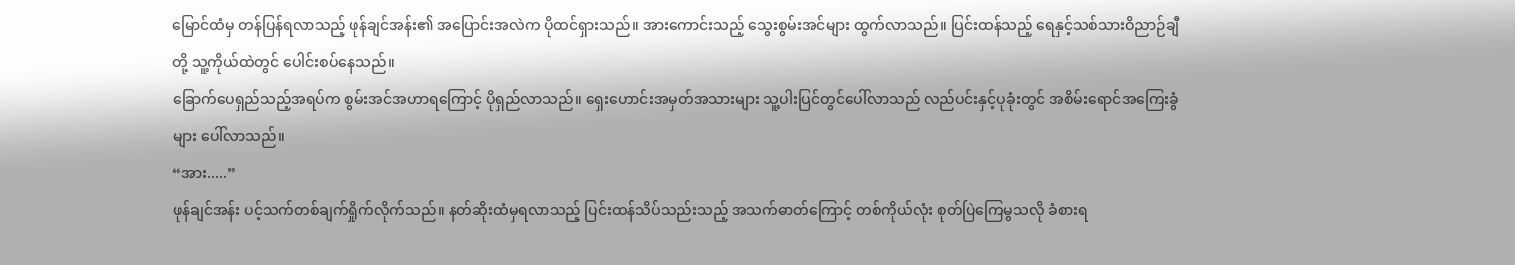မြောင်ထံမှ တန်ပြန်ရလာသည့် ဖုန်ချင်အန်း၏ အပြောင်းအလဲက ပိုထင်ရှားသည်။ အားကောင်းသည့် သွေးစွမ်းအင်များ ထွက်လာသည်။ ပြင်းထန်သည့် ရေနှင့်သစ်သားဝိညာဉ်ချီတို့ သူ့ကိုယ်ထဲတွင် ပေါင်းစပ်နေသည်။
ခြောက်ပေရှည်သည့်အရပ်က စွမ်းအင်အဟာရကြောင့် ပိုရှည်လာသည်။ ရှေးဟောင်းအမှတ်အသားများ သူ့ပါးပြင်တွင်ပေါ်လာသည် လည်ပင်းနှင့်ပုခုံးတွင် အစိမ်းရောင်အကြေးခွံများ ပေါ်လာသည်။
“အား.....”
ဖုန်ချင်အန်း ပင့်သက်တစ်ချက်ရှိုက်လိုက်သည်။ နတ်ဆိုးထံမှရလာသည့် ပြင်းထန်သိပ်သည်းသည့် အသက်ဓာတ်ကြောင့် တစ်ကိုယ်လုံး စုတ်ပြဲကြေမွသလို ခံစားရ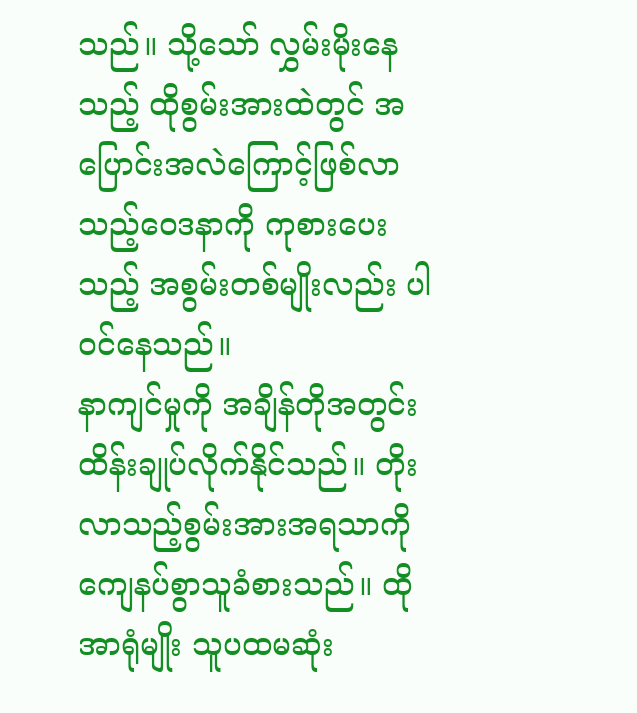သည်။ သို့သော် လွှမ်းမိုးနေသည့် ထိုစွမ်းအားထဲတွင် အပြောင်းအလဲကြောင့်ဖြစ်လာသည့်ဝေဒနာကို ကုစားပေးသည့် အစွမ်းတစ်မျိုးလည်း ပါဝင်နေသည်။
နာကျင်မှုကို အချိန်တိုအတွင်း ထိန်းချုပ်လိုက်နိုင်သည်။ တိုးလာသည့်စွမ်းအားအရသာကို ကျေနပ်စွာသူခံစားသည်။ ထိုအာရုံမျိုး သူပထမဆုံး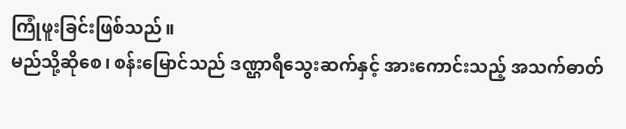ကြုံဖူးခြင်းဖြစ်သည်။
မည်သို့ဆိုစေ၊ စန်းမြောင်သည် ဒဏ္ဌာရီသွေးဆက်နှင့် အားကောင်းသည့် အသက်ဓာတ်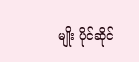မျိုး ပိုင်ဆိုင်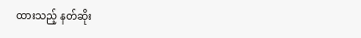ထားသည့် နတ်ဆိုး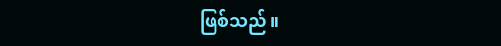ဖြစ်သည်။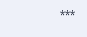***